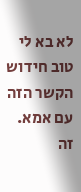לא בא לי טוב חידוש הקשר הזה עם אמא. זה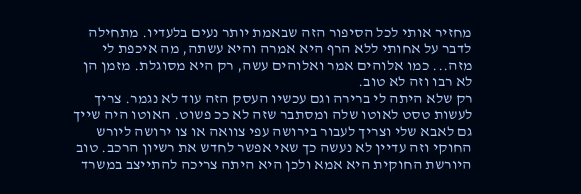מחזיר אותי לכל הסיפור הזה שבאמת יותר נעים בלעדיו. מתחילה לדבר על אחותי ללא הרף היא אמרה והיא עשתה, מה איכפת לי מזה... כמו אלוהים אמר ואלוהים עשה, רק היא מסוגלת. מזמן הן לא רבו וזה לא טוב.
רק שלא היתה לי ברירה וגם עכשיו העסק הזה עוד לא נגמר. צריך לעשות טסט לאוטו שלה ומסתבר שזה לא ככ פשוט. האוטו היה שייך גם לאבא שלי וצריך לעבור בירושה עפי צוואה או צו ירושה ליורש החוקי וזה עדיין לא נעשה כך שאי אפשר לחדש את רשיון הרכב. טוב היורשת החוקית היא אמא ולכן היא היתה צריכה להתייצב במשרד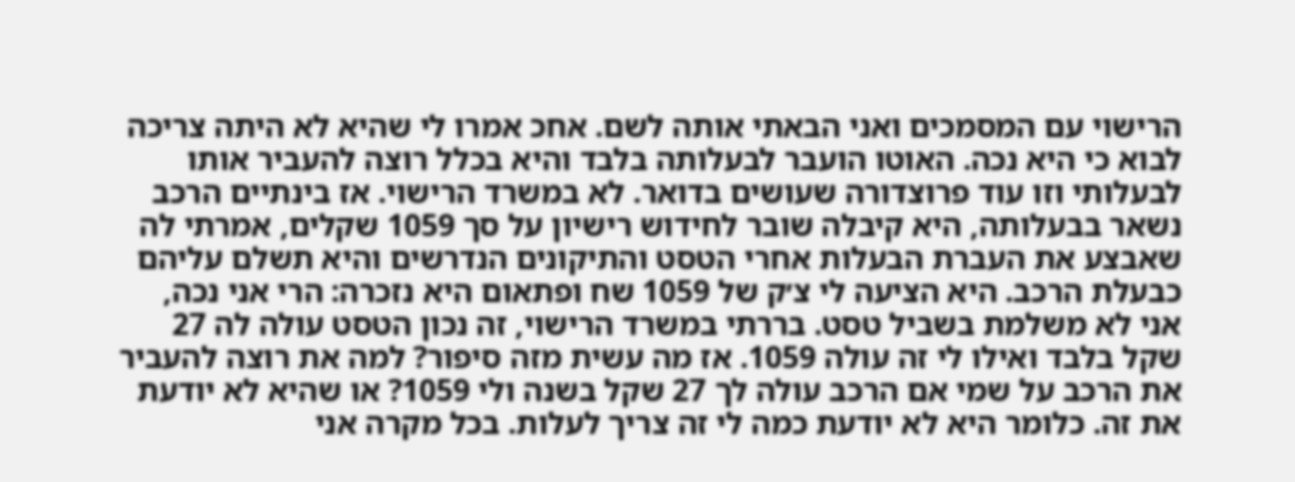הרישוי עם המסמכים ואני הבאתי אותה לשם. אחכ אמרו לי שהיא לא היתה צריכה לבוא כי היא נכה. האוטו הועבר לבעלותה בלבד והיא בכלל רוצה להעביר אותו לבעלותי וזו עוד פרוצדורה שעושים בדואר. לא במשרד הרישוי. אז בינתיים הרכב נשאר בבעלותה, היא קיבלה שובר לחידוש רישיון על סך 1059 שקלים, אמרתי לה שאבצע את העברת הבעלות אחרי הטסט והתיקונים הנדרשים והיא תשלם עליהם כבעלת הרכב. היא הציעה לי צ׳ק של 1059 שח ופתאום היא נזכרה: הרי אני נכה, אני לא משלמת בשביל טסט. בררתי במשרד הרישוי, זה נכון הטסט עולה לה 27 שקל בלבד ואילו לי זה עולה 1059. אז מה עשית מזה סיפור? למה את רוצה להעביר את הרכב על שמי אם הרכב עולה לך 27 שקל בשנה ולי 1059? או שהיא לא יודעת את זה. כלומר היא לא יודעת כמה לי זה צריך לעלות. בכל מקרה אני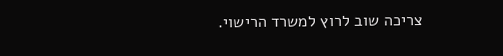צריכה שוב לרוץ למשרד הרישוי.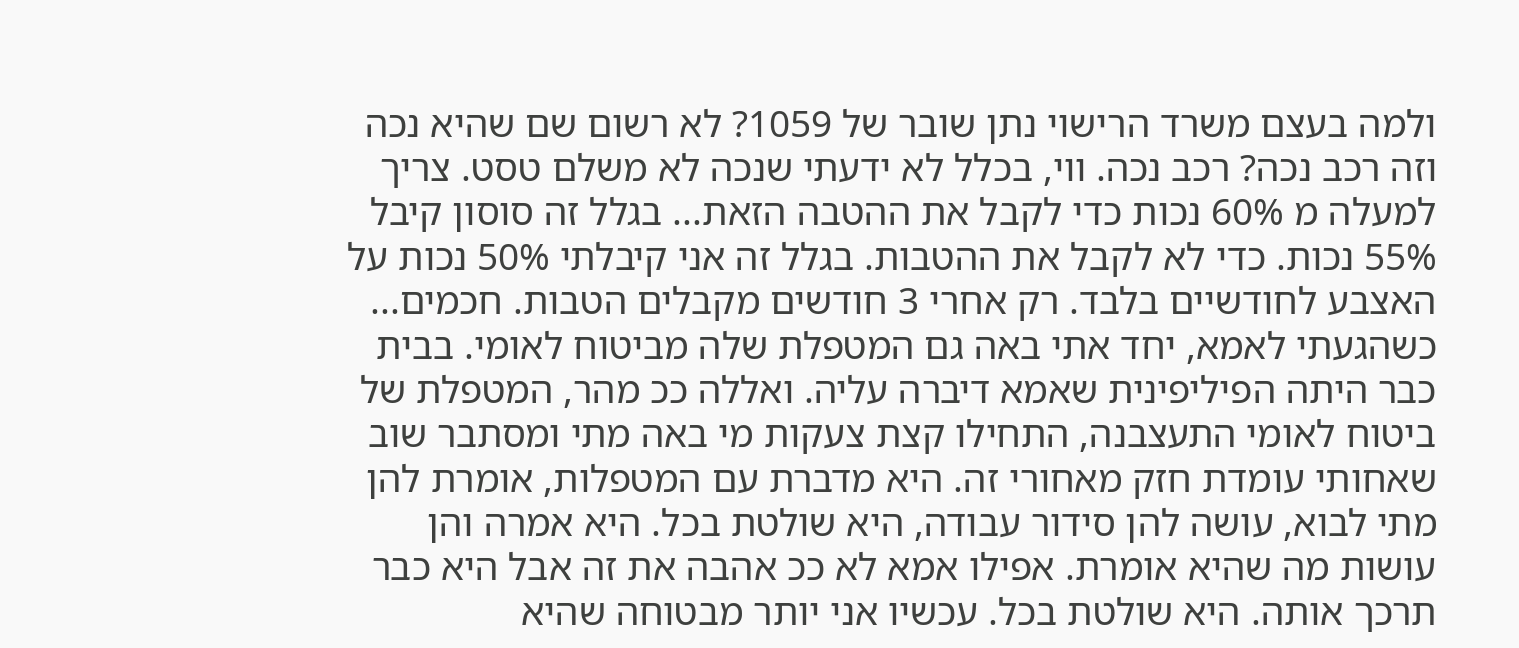ולמה בעצם משרד הרישוי נתן שובר של 1059? לא רשום שם שהיא נכה וזה רכב נכה? רכב נכה. ווי, בכלל לא ידעתי שנכה לא משלם טסט. צריך למעלה מ 60% נכות כדי לקבל את ההטבה הזאת... בגלל זה סוסון קיבל 55% נכות. כדי לא לקבל את ההטבות. בגלל זה אני קיבלתי 50% נכות על האצבע לחודשיים בלבד. רק אחרי 3 חודשים מקבלים הטבות. חכמים...
כשהגעתי לאמא, יחד אתי באה גם המטפלת שלה מביטוח לאומי. בבית כבר היתה הפיליפינית שאמא דיברה עליה. ואללה ככ מהר, המטפלת של ביטוח לאומי התעצבנה, התחילו קצת צעקות מי באה מתי ומסתבר שוב שאחותי עומדת חזק מאחורי זה. היא מדברת עם המטפלות, אומרת להן מתי לבוא, עושה להן סידור עבודה, היא שולטת בכל. היא אמרה והן עושות מה שהיא אומרת. אפילו אמא לא ככ אהבה את זה אבל היא כבר תרכך אותה. היא שולטת בכל. עכשיו אני יותר מבטוחה שהיא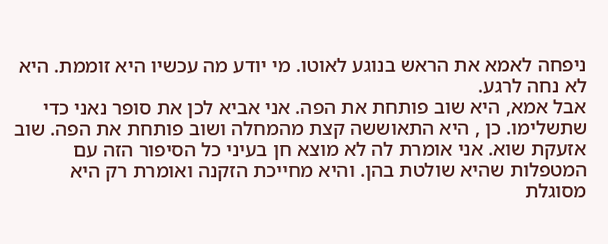ניפחה לאמא את הראש בנוגע לאוטו. מי יודע מה עכשיו היא זוממת. היא לא נחה לרגע.
אבל אמא, היא שוב פותחת את הפה. אני אביא לכן את סופר נאני כדי שתשלימו. כן , היא התאוששה קצת מהמחלה ושוב פותחת את הפה. שוב אזעקת שוא. אני אומרת לה לא מוצא חן בעיני כל הסיפור הזה עם המטפלות שהיא שולטת בהן. והיא מחייכת הזקנה ואומרת רק היא מסוגלת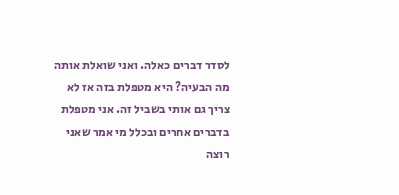לסדר דברים כאלה. ואני שואלת אותה מה הבעיה? היא מטפלת בזה אז לא צריך גם אותי בשביל זה. אני מטפלת בדברים אחרים ובכלל מי אמר שאני רוצה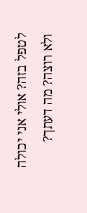לטפל בזה? אולי אני יכולה ולא רוצה? מה דעתך?